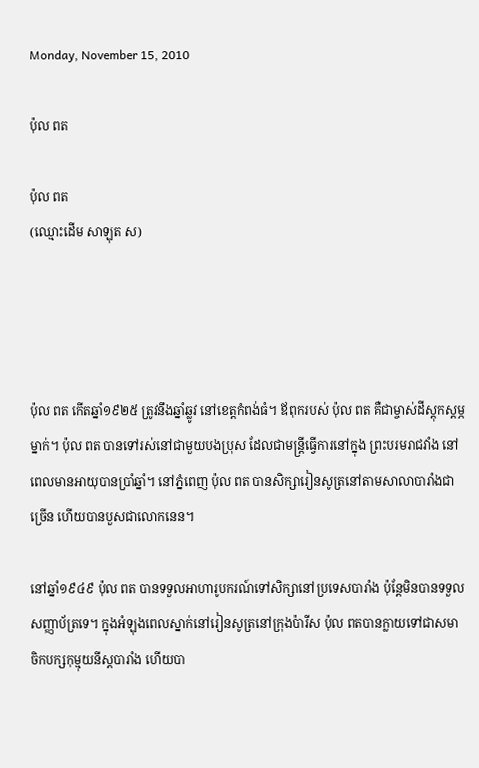Monday, November 15, 2010

ប៉ុល ពត

ប៉ុល ពត
(ឈ្មោះដើម សាឡុត ស)




ប៉ុល ពត កើតឆ្នាំ១៩២៥ ត្រូវនឹងឆ្នាំឆ្លូវ នៅខេត្តកំពង់ធំ។ ឪពុករបស់ ប៉ុល ពត គឺជាម្ចាស់ដីស្ដុកស្ដម្ភម្នាក់។ ប៉ុល ពត បានទៅរស់នៅជាមួយបងប្រុស ដែលជាមន្ត្រីធ្វើការនៅក្នុង ព្រះបរមរាជវាំង នៅពេលមានអាយុបានប្រាំឆ្នាំ។ នៅភ្នំពេញ ប៉ុល ពត បានសិក្សារៀនសូត្រនៅតាមសាលាបារាំងជាច្រើន ហើយបានបួសជាលោកនេន។

នៅឆ្នាំ១៩៤៩ ប៉ុល ពត បានទទួលអាហារូបករណ៍ទៅសិក្សានៅប្រទេសបារាំង ប៉ុន្តែមិនបានទទួលសញ្ញាប័ត្រទេ។ ក្នុងអំឡុងពេលស្នាក់នៅរៀនសូត្រនៅក្រុងប៉ារីស ប៉ុល ពតបានក្លាយទៅជាសមាចិកបក្សកុម្មុយនីស្តបារាំង ហើយបា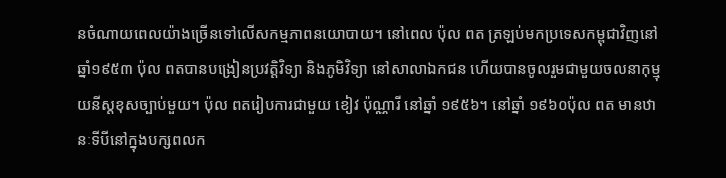នចំណាយពេលយ៉ាងច្រើនទៅលើសកម្មភាពនយោបាយ។ នៅពេល ប៉ុល ពត ត្រឡប់មកប្រទេសកម្ពុជាវិញនៅឆ្នាំ១៩៥៣ ប៉ុល ពតបានបង្រៀនប្រវត្ដិវិទ្យា និងភូមិវិទ្យា នៅសាលាឯកជន ហើយបានចូលរួមជាមួយចលនាកុម្មុយនីស្តខុសច្បាប់មួយ។ ប៉ុល ពតរៀបការជាមួយ ខៀវ ប៉ុណ្ណារី នៅឆ្នាំ ១៩៥៦។ នៅឆ្នាំ ១៩៦០ប៉ុល ពត មានឋានៈទីបីនៅក្នុងបក្សពលក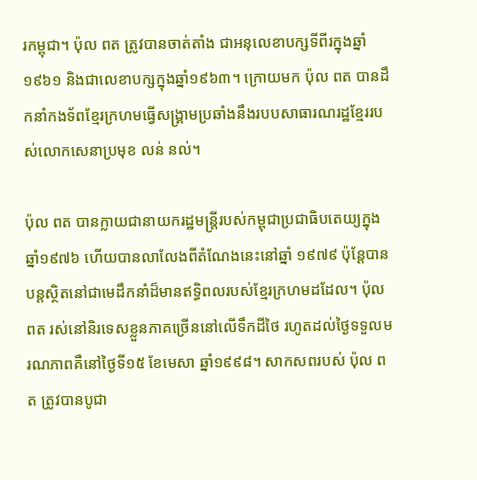រកម្ពុជា។ ប៉ុល ពត ត្រូវបានចាត់តាំង ជាអនុលេខាបក្សទីពីរក្នុងឆ្នាំ១៩៦១ និងជាលេខាបក្សក្នុងឆ្នាំ១៩៦៣។ ក្រោយមក ប៉ុល ពត បានដឹកនាំកងទ័ពខ្មែរក្រហមធ្វើសង្រ្គាមប្រឆាំងនឹងរបបសាធារណរដ្ឋខ្មែររបស់លោកសេនាប្រមុខ លន់ នល់។

ប៉ុល ពត បានក្លាយជានាយករដ្ឋមន្រ្តីរបស់កម្ពុជាប្រជាធិបតេយ្យក្នុងឆ្នាំ១៩៧៦ ហើយបានលាលែងពីតំណែងនេះនៅឆ្នាំ ១៩៧៩ ប៉ុន្តែបានបន្តស្ថិតនៅជាមេដឹកនាំដ៏មានឥទ្ធិពលរបស់ខ្មែរក្រហមដដែល។ ប៉ុល ពត រស់នៅនិរទេសខ្លួនភាគច្រើននៅលើទឹកដីថៃ រហូតដល់ថ្ងៃទទួលមរណភាពគឺនៅថ្ងៃទី១៥ ខែមេសា ឆ្នាំ១៩៩៨។ សាកសពរបស់ ប៉ុល ពត ត្រូវបានបូជា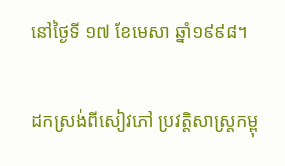នៅថ្ងៃទី ១៧ ខែមេសា ឆ្នាំ១៩៩៨។

ដកស្រង់ពីសៀវភៅ ប្រវត្តិសាស្រ្ដកម្ពុ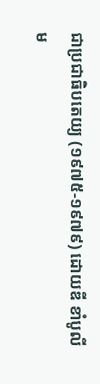ជាប្រជាធិបតេយ្យ (១៩៧៥-១៩៧៩) ដោយឌី ខាំបូលី
ម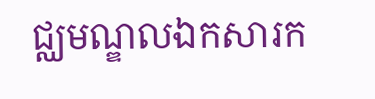ជ្ឈមណ្ឌលឯកសារក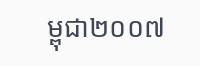ម្ពុជា២០០៧